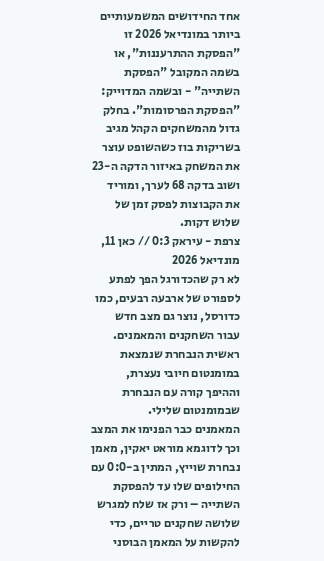אחד החידושים המשמעותיים ביותר במונדיאל 2026 זו "הפסקת ההתרעננות", או בשמה המקובל "הפסקת השתייה" - ובשמה המדוייק: "הפסקת הפרסומות". בחלק גדול מהמשחקים הקהל מגיב בשריקות בוז כשהשופט עוצר את המשחק באיזור הדקה ה-23 ושוב בדקה 68 לערך, ומוריד את הקבוצות לפסק זמן של שלוש דקות.
צרפת - עיראק 0:3 // כאן 11, מונדיאל 2026
לא רק שהכדורגל הפך לפתע לספורט של ארבעה רבעים, כמו כדורסל, נוצר גם מצב חדש עבור השחקנים והמאמנים. ראשית הנבחרת שנמצאת במומנטום חיובי נעצרת, וההיפך קורה עם הנבחרת שבמומנטום שלילי.
המאמנים כבר הפנימו את המצב וכך לדוגמא מוראט יאקין, מאמן נבחרת שוייץ, המתין ב-0:0 עם החילופים שלו עד להפסקת השתייה – ורק אז שלח למגרש שלושה שחקנים טריים, כדי להקשות על המאמן הבוסני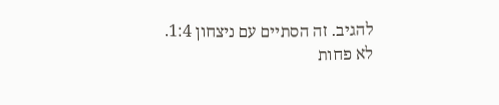להגיב. זה הסתיים עם ניצחון 1:4.
לא פחות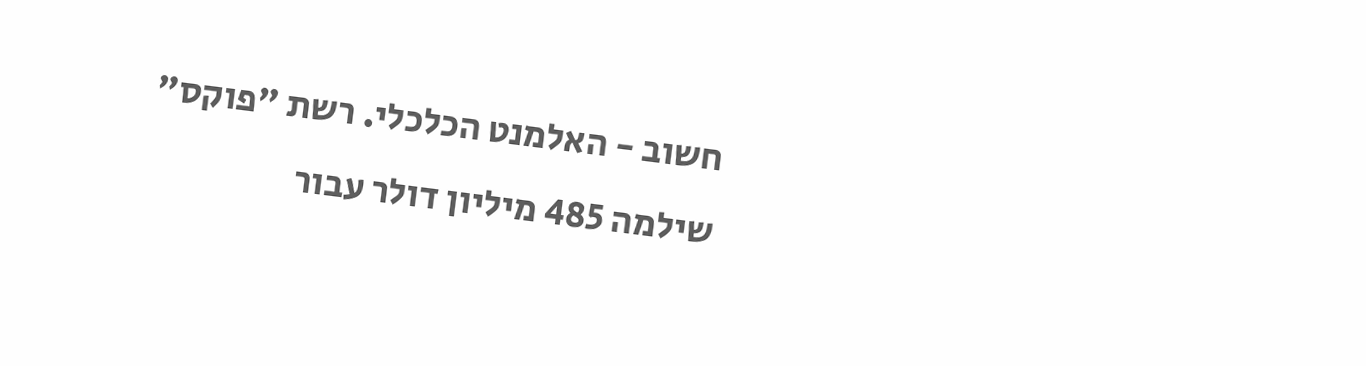חשוב - האלמנט הכלכלי. רשת "פוקס" שילמה 485 מיליון דולר עבור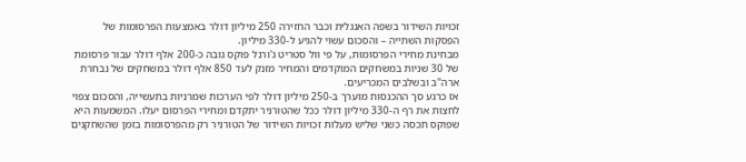זכויות השידור בשפה האנגלית וכבר החזירה 250 מיליון דולר באמצעות הפרסומות של הפסקות השתייה – והסכום עשוי להגיע ל-330 מיליון.
מבחינת מחירי הפרסומות, על פי וול סטריט ג'ורנל פוקס גובה כ-200 אלף דולר עבור פרסומת של 30 שניות במשחקים המוקדמים והמחיר מזנק לעד 850 אלף דולר במשחקים של נבחרת ארה"ב ובשלבים המכריעים.
אז כרגע סך ההכנסות מוערך ב-250 מיליון דולר לפי הערכות שמרניות בתעשייה, והסכום צפוי לחצות את רף ה-330 מיליון דולר ככל שהטורניר יתקדם ומחירי הפרסום יעלו. המשמעות היא שפוקס תכסה כשני שליש מעלות זכויות השידור של הטורניר רק מהפרסומות בזמן שהשחקנים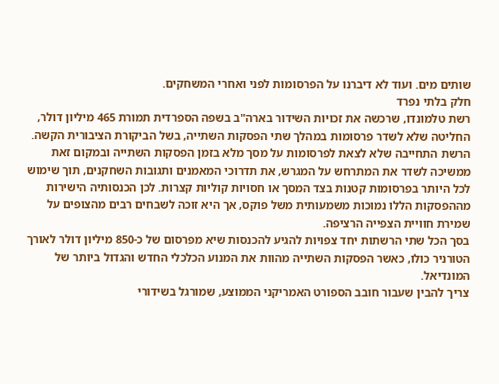שותים מים. ועוד לא דיברנו על הפרסומות לפני ואחרי המשחקים.
חלק בלתי נפרד
רשת טלמונדו, שרכשה את זכויות השידור בארה"ב בשפה הספרדית תמורת 465 מיליון דולר, החליטה שלא לשדר פרסומות במהלך שתי הפסקות השתייה, בשל הביקורת הציבורית הקשה.
הרשת התחייבה שלא לצאת לפרסומות על מסך מלא בזמן הפסקות השתייה ובמקום זאת ממשיכה לשדר את המתרחש על המגרש, את תדרוכי המאמנים ותגובות השחקנים, תוך שימוש לכל היותר בפרסומות קטנות בצד המסך או חסויות קוליות קצרות. לכן הכנסותיה הישירות מההפסקות הללו נמוכות משמעותית משל פוקס, אך היא זוכה לשבחים רבים מהצופים על שמירת חוויית הצפייה הרציפה.
בסך הכל שתי הרשתות יחד צפויות להגיע להכנסות שיא מפרסום של כ-850 מיליון דולר לאורך הטורניר כולו, כאשר הפסקות השתייה מהוות את המנוע הכלכלי החדש והגדול ביותר של המונדיאל.
צריך להבין שעבור חובב הספורט האמריקני הממוצע, שמורגל בשידורי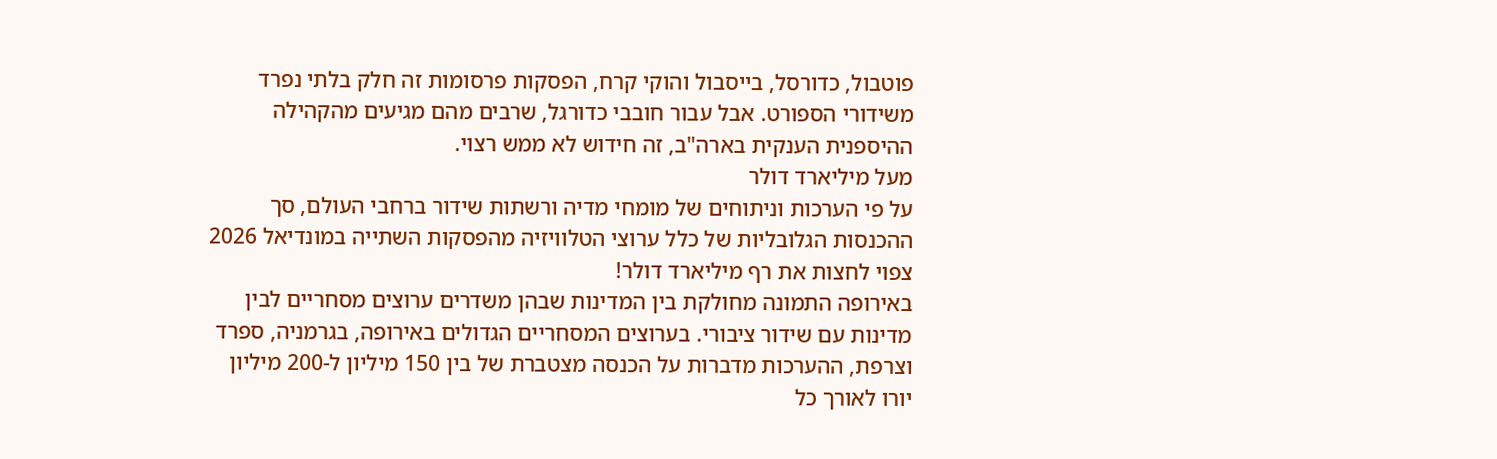פוטבול, כדורסל, בייסבול והוקי קרח, הפסקות פרסומות זה חלק בלתי נפרד משידורי הספורט. אבל עבור חובבי כדורגל, שרבים מהם מגיעים מהקהילה ההיספנית הענקית בארה"ב, זה חידוש לא ממש רצוי.
מעל מיליארד דולר
על פי הערכות וניתוחים של מומחי מדיה ורשתות שידור ברחבי העולם, סך ההכנסות הגלובליות של כלל ערוצי הטלוויזיה מהפסקות השתייה במונדיאל 2026 צפוי לחצות את רף מיליארד דולר!
באירופה התמונה מחולקת בין המדינות שבהן משדרים ערוצים מסחריים לבין מדינות עם שידור ציבורי. בערוצים המסחריים הגדולים באירופה, בגרמניה, ספרד וצרפת, ההערכות מדברות על הכנסה מצטברת של בין 150 מיליון ל-200 מיליון יורו לאורך כל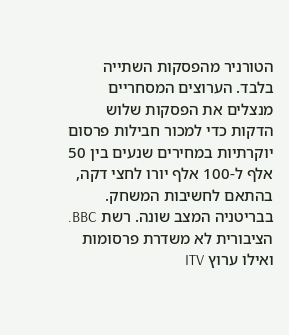הטורניר מהפסקות השתייה בלבד. הערוצים המסחריים מנצלים את הפסקות שלוש הדקות כדי למכור חבילות פרסום יוקרתיות במחירים שנעים בין 50 אלף ל-100 אלף יורו לחצי דקה, בהתאם לחשיבות המשחק.
בבריטניה המצב שונה. רשת BBC. הציבורית לא משדרת פרסומות ואילו ערוץ ITV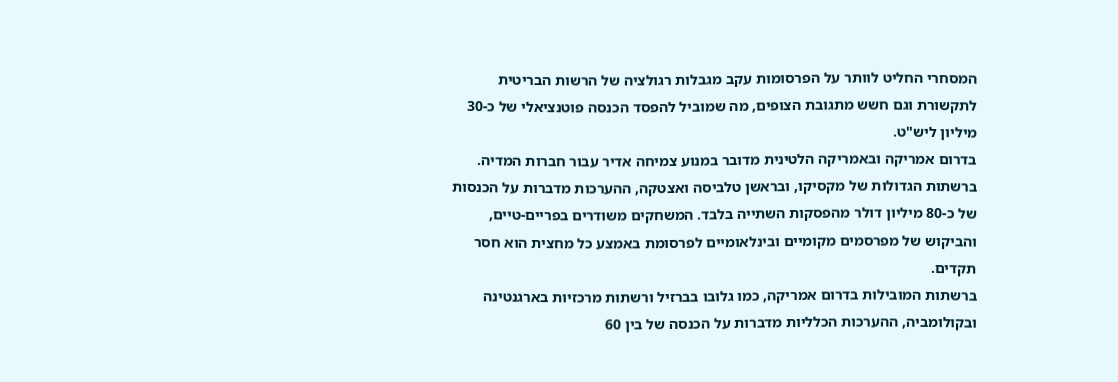המסחרי החליט לוותר על הפרסומות עקב מגבלות רגולציה של הרשות הבריטית לתקשורת וגם חשש מתגובת הצופים, מה שמוביל להפסד הכנסה פוטנציאלי של כ-30 מיליון ליש"ט.
בדרום אמריקה ובאמריקה הלטינית מדובר במנוע צמיחה אדיר עבור חברות המדיה. ברשתות הגדולות של מקסיקו, ובראשן טלביסה ואצטקה, ההערכות מדברות על הכנסות של כ-80 מיליון דולר מהפסקות השתייה בלבד. המשחקים משודרים בפריים-טיים, והביקוש של מפרסמים מקומיים ובינלאומיים לפרסומת באמצע כל מחצית הוא חסר תקדים.
ברשתות המובילות בדרום אמריקה, כמו גלובו בברזיל ורשתות מרכזיות בארגנטינה ובקולומביה, ההערכות הכלליות מדברות על הכנסה של בין 60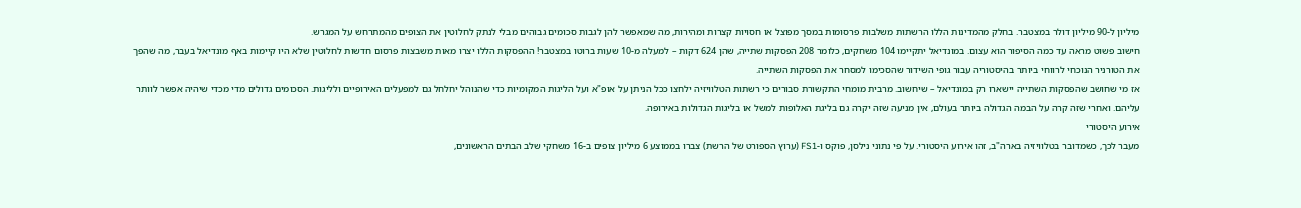מיליון ל-90 מיליון דולר במצטבר. בחלק מהמדינות הללו הרשתות משלבות פרסומות במסך מפוצל או חסויות קצרות ומהירות, מה שמאפשר להן לגבות סכומים גבוהים מבלי לנתק לחלוטין את הצופים מהמתרחש על המגרש.
חישוב פשוט מראה עד כמה הסיפור הוא עצום. במונדיאל יתקיימו 104 משחקים, כלומר 208 הפסקות שתייה, שהן 624 דקות – למעלה מ-10 שעות ברוטו במצטבר! ההפסקות הללו יצרו מאות משבצות פרסום חדשות לחלוטין שלא היו קיימות באף מונדיאל בעבר, מה שהפך את הטורניר הנוכחי לרווחי ביותר בהיסטוריה עבור גופי השידור שהסכימו למסחר את הפסקות השתייה.
אז מי שחושב שהפסקות השתייה יישארו רק במונדיאל – שיחשוב. מרבית מומחי התקשורת סבורים כי רשתות הטלוויזיה ילחצו ככל הניתן על אופ"א ועל הליגות המקומיות כדי שהנוהל יחלחל גם למפעלים האירופיים ולליגות. הסכומים גדולים מדי מכדי שיהיה אפשר לוותר עליהם. ואחרי שזה קרה על הבמה הגדולה ביותר בעולם, אין מניעה שזה יקרה גם בליגת האלופות למשל או בליגות הגדולות באירופה.
אירוע היסטורי
מעבר לכך, כשמדובר בטלוויזיה בארה"ב, זהו אירוע היסטורי. על פי נתוני נילסן, פוקס ו-FS1 (ערוץ הספורט של הרשת) צברו בממוצע 6 מיליון צופים ב-16 משחקי שלב הבתים הראשונים,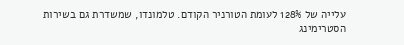עלייה של 128% לעומת הטורניר הקודם. טלמונדו, שמשדרת גם בשירות הסטרימינג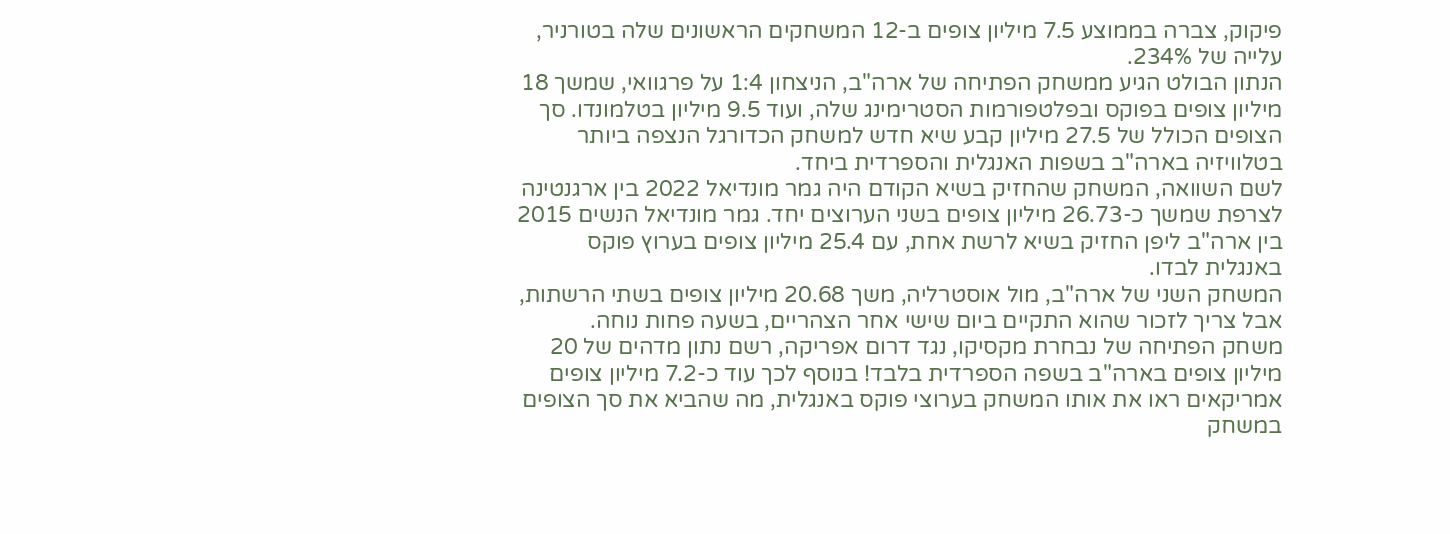פיקוק, צברה בממוצע 7.5 מיליון צופים ב-12 המשחקים הראשונים שלה בטורניר, עלייה של 234%.
הנתון הבולט הגיע ממשחק הפתיחה של ארה"ב, הניצחון 1:4 על פרגוואי, שמשך 18 מיליון צופים בפוקס ובפלטפורמות הסטרימינג שלה, ועוד 9.5 מיליון בטלמונדו. סך הצופים הכולל של 27.5 מיליון קבע שיא חדש למשחק הכדורגל הנצפה ביותר בטלוויזיה בארה"ב בשפות האנגלית והספרדית ביחד.
לשם השוואה, המשחק שהחזיק בשיא הקודם היה גמר מונדיאל 2022 בין ארגנטינה לצרפת שמשך כ-26.73 מיליון צופים בשני הערוצים יחד. גמר מונדיאל הנשים 2015 בין ארה"ב ליפן החזיק בשיא לרשת אחת, עם 25.4 מיליון צופים בערוץ פוקס באנגלית לבדו.
המשחק השני של ארה"ב, מול אוסטרליה, משך 20.68 מיליון צופים בשתי הרשתות, אבל צריך לזכור שהוא התקיים ביום שישי אחר הצהריים, בשעה פחות נוחה.
משחק הפתיחה של נבחרת מקסיקו, נגד דרום אפריקה, רשם נתון מדהים של 20 מיליון צופים בארה"ב בשפה הספרדית בלבד! בנוסף לכך עוד כ-7.2 מיליון צופים אמריקאים ראו את אותו המשחק בערוצי פוקס באנגלית, מה שהביא את סך הצופים במשחק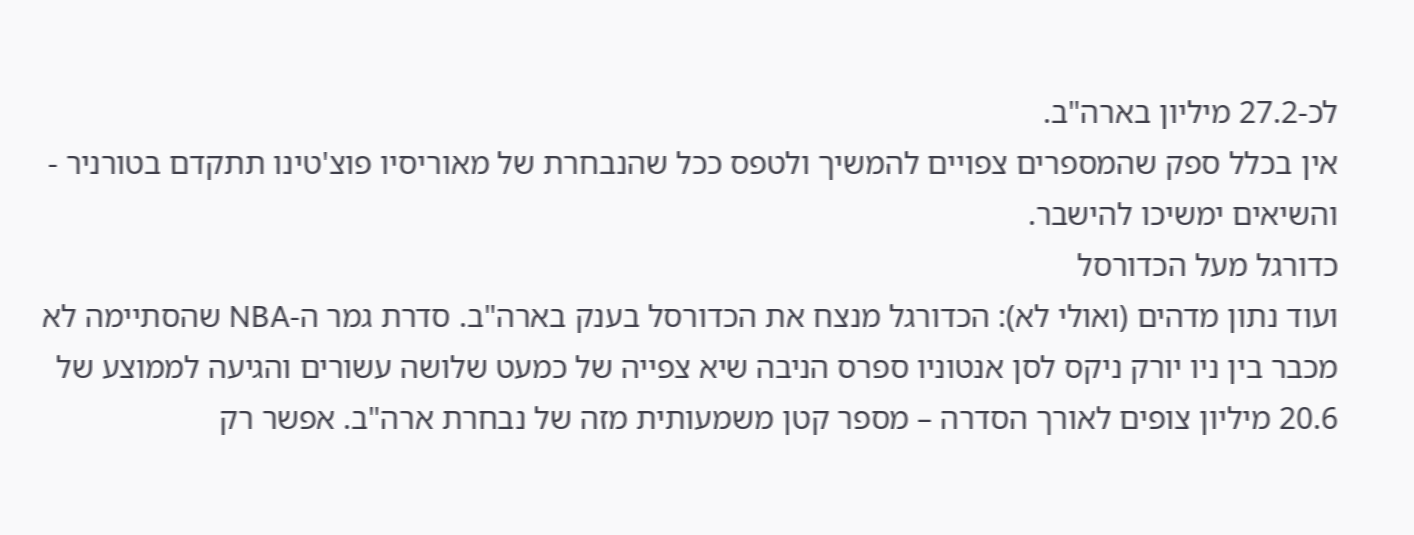לכ-27.2 מיליון בארה"ב.
אין בכלל ספק שהמספרים צפויים להמשיך ולטפס ככל שהנבחרת של מאוריסיו פוצ'טינו תתקדם בטורניר - והשיאים ימשיכו להישבר.
כדורגל מעל הכדורסל
ועוד נתון מדהים (ואולי לא): הכדורגל מנצח את הכדורסל בענק בארה"ב. סדרת גמר ה-NBA שהסתיימה לא מכבר בין ניו יורק ניקס לסן אנטוניו ספרס הניבה שיא צפייה של כמעט שלושה עשורים והגיעה לממוצע של 20.6 מיליון צופים לאורך הסדרה – מספר קטן משמעותית מזה של נבחרת ארה"ב. אפשר רק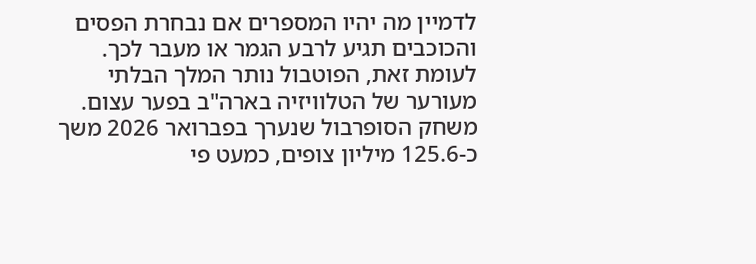לדמיין מה יהיו המספרים אם נבחרת הפסים והכוכבים תגיע לרבע הגמר או מעבר לכך.
לעומת זאת, הפוטבול נותר המלך הבלתי מעורער של הטלוויזיה בארה"ב בפער עצום. משחק הסופרבול שנערך בפברואר 2026 משך כ-125.6 מיליון צופים, כמעט פי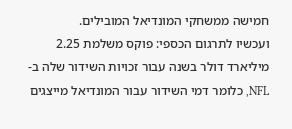חמישה ממשחקי המונדיאל המובילים.
ועכשיו לתרגום הכספי: פוקס משלמת 2.25 מיליארד דולר בשנה עבור זכויות השידור שלה ב-NFL, כלומר דמי השידור עבור המונדיאל מייצגים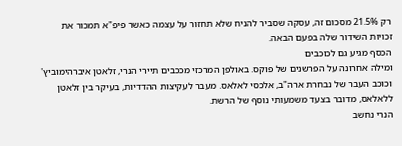רק 21.5% מסכום זה, עסקה שסביר להניח שלא תחזור על עצמה כאשר פיפ"א תמכור את זכויות השידור שלה בפעם הבאה.
הכסף מגיע גם לכוכבים
ומילה אחרונה על הפרשנים של פוקס. באולפן המרכזי מככבים תיירי הנרי, זלאטן איברהימוביץ' וכוכב העבר של נבחרת ארה"ב, אלכסי לאלאס. מעבר לעקיצות ההדדיות, בעיקר בין זלאטן ללאלאס, מדובר בצעד משמעותי נוסף של הרשת.
הנרי נחשב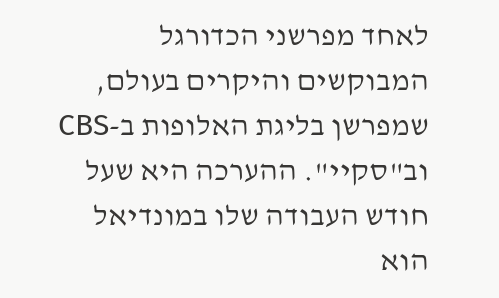לאחד מפרשני הכדורגל המבוקשים והיקרים בעולם, שמפרשן בליגת האלופות ב-CBS וב"סקיי". ההערכה היא שעל חודש העבודה שלו במונדיאל הוא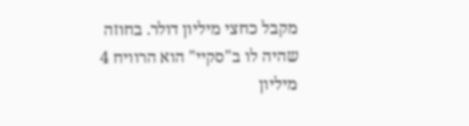מקבל כחצי מיליון דולר. בחוזה שהיה לו ב"סקיי" הוא הרוויח 4 מיליון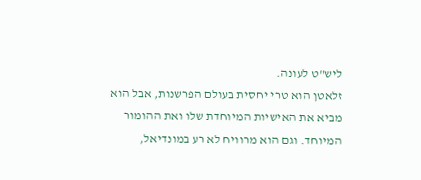ליש"ט לעונה.
זלאטן הוא טרי יחסית בעולם הפרשנות, אבל הוא מביא את האישיות המיוחדת שלו ואת ההומור המיוחד. וגם הוא מרוויח לא רע במונדיאל,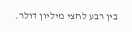בין רבע לחצי מיליון דולר.